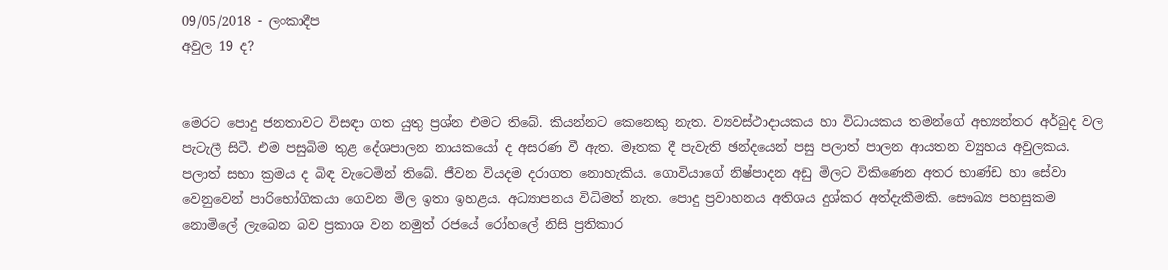09/05/2018 - ලංකාදීප
අවුල 19 ද?


මෙරට පොදු ජනතාවට විසඳා ගත යුතු ප්‍රශ්න එමට තිබේ. කියන්නට කෙනෙකු නැත. ව්‍යවස්ථාදායකය හා විධායකය තමන්ගේ අභ්‍යන්තර අර්බුද වල පැටැලී සිටී. එම පසුබිම තුළ දේශපාලන නායකයෝ ද අසරණ වී ඇත. මෑතක දී පැවැති ඡන්දයෙන් පසු පලාත් පාලන ආයතන ව්‍යුහය අවුලකය. පලාත් සභා ක්‍රමය ද බිඳ වැටෙමින් තිබේ. ජීවන වියදම දරාගත නොහැකිය. ගොවියාගේ නිෂ්පාදන අඩු මිලට විකිණෙන අතර භාණ්ඩ හා සේවා වෙනුවෙන් පාරිභෝගිකයා ගෙවන මිල ඉතා ඉහළය. අධ්‍යාපනය විධිමත් නැත. පොදු ප්‍රවාහනය අතිශය දුශ්කර අත්දැකීමකි. සෞඛ්‍ය පහසුකම නොමිලේ ලැබෙන බව ප්‍රකාශ වන නමුත් රජයේ රෝහලේ නිසි ප්‍රතිකාර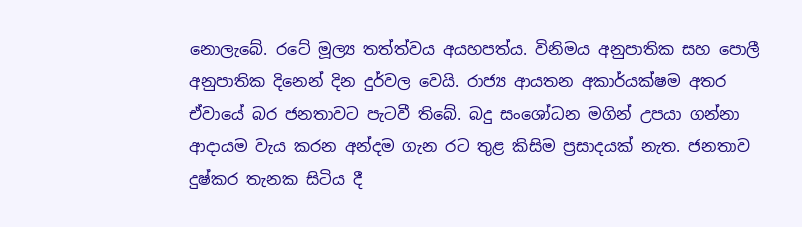නොලැබේ. රටේ මූල්‍ය තත්ත්වය අයහපත්ය. විනිමය අනුපාතික සහ පොලී අනුපාතික දිනෙන් දින දුර්වල වෙයි. රාජ්‍ය ආයතන අකාර්යක්ෂම අතර ඒවායේ බර ජනතාවට පැටවී තිබේ. බදු සංශෝධන මගින් උපයා ගන්නා ආදායම වැය කරන අන්දම ගැන රට තුළ කිසිම ප්‍රසාදයක් නැත. ජනතාව දුෂ්කර තැනක සිටිය දී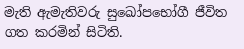මැති ඇමැතිවරු සුඛෝපභෝගී ජීවිත ගත කරමින් සිටිති.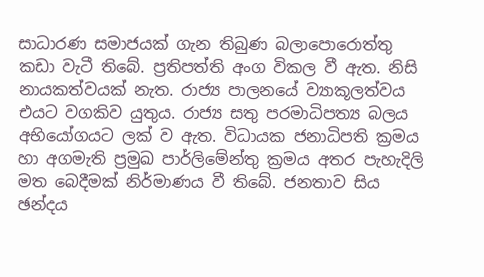සාධාරණ සමාජයක් ගැන තිබුණ බලාපොරොත්තු කඩා වැටී තිබේ. ප්‍රතිපත්ති අංග විකල වී ඇත. නිසි නායකත්වයක් නැත. රාජ්‍ය පාලනයේ ව්‍යාකූලත්වය එයට වගකිව යුතුය. රාජ්‍ය සතු පරමාධිපත්‍ය බලය අභියෝගයට ලක් ව ඇත. විධායක ජනාධිපති ක්‍රමය හා අගමැති ප්‍රමුඛ පාර්ලිමේන්තු ක්‍රමය අතර පැහැදිලි මත බෙදීමක් නිර්මාණය වී තිබේ. ජනතාව සිය ඡන්දය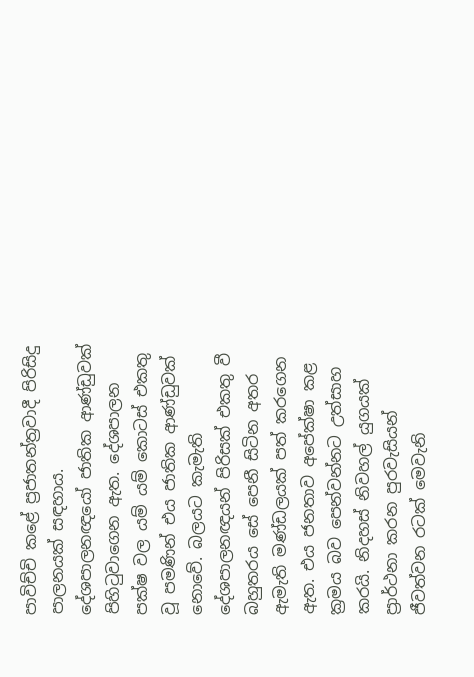පාවිච්චි කළේ ප්‍රජාතන්ත්‍රවාදී පිරිසිදු පාලනයක් සඳහාය. දේශපාලනඥයෝ ජාතික ආණ්ඩුවක් පිහිටුවාගෙන ඇත. දේශපාලන පක්ෂ වල යම් යම් කොටස් එකතු වූ පමණින් එය ජාතික ආණ්ඩුවක් නොවේ. බලයට කැමැති දේශපාලනඥයන් පිරිසක් එකතු වී බහුතරය සේ පෙනී සිටින අතර ඇමැති මණ්ඩලයක් පත් කරගෙන ඇත. එය ජනතාව අපේක්ෂා කළ ක්‍රමය බව පෙන්වන්නට උත්සාහ කරයි. නිදහස් නිවහල් යුගයක් ප්‍රාර්ථනා කරන පුරවැසියන් ජීවත්වන රටක් මෙවැනි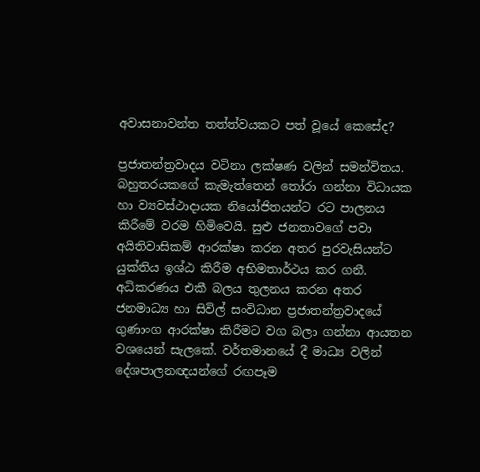අවාසනාවන්ත තත්ත්වයකට පත් වූයේ කෙසේද?

ප්‍රජාතන්ත්‍රවාදය වටිනා ලක්ෂණ වලින් සමන්විතය. බහුතරයකගේ කැමැත්තෙන් තෝරා ගන්නා විධායක හා ව්‍යවස්ථාදායක නියෝජිතයන්ට රට පාලනය කිරීමේ වරම හිමිවෙයි. සුළු ජනතාවගේ පවා අයිතිවාසිකම් ආරක්ෂා කරන අතර පුරවැසියන්ට යුක්තිය ඉශ්ඨ කිරීම අභිමතාර්ථය කර ගනී. අධිකරණය එකී බලය තුලනය කරන අතර ජනමාධ්‍ය හා සිවිල් සංවිධාන ප්‍රජාතන්ත්‍රවාදයේ ගුණාංග ආරක්ෂා කිරීමට වග බලා ගන්නා ආයතන වශයෙන් සැලකේ. වර්තමානයේ දී මාධ්‍ය වලින් දේශපාලනඥයන්ගේ රඟපෑම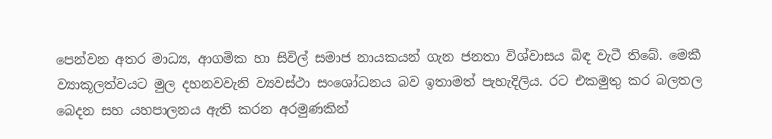පෙන්වන අතර මාධ්‍ය, ආගමික හා සිවිල් සමාජ නායකයන් ගැන ජනතා විශ්වාසය බිඳ වැටී තිබේ. මෙකී ව්‍යාකූලත්වයට මුල දහනවවැනි ව්‍යවස්ථා සංශෝධනය බව ඉතාමත් පැහැදිලිය. රට එකමුතු කර බලතල බෙදන සහ යහපාලනය ඇති කරන අරමුණකින්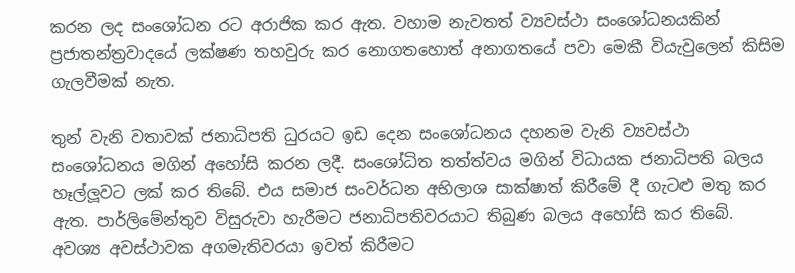කරන ලද සංශෝධන රට අරාජික කර ඇත. වහාම නැවතත් ව්‍යවස්ථා සංශෝධනයකින් ප්‍රජාතන්ත්‍රවාදයේ ලක්ෂණ තහවුරු කර නොගතහොත් අනාගතයේ පවා මෙකී වියැවුලෙන් කිසිම ගැලවීමක් නැත.

තුන් වැනි වතාවක් ජනාධිපති ධුරයට ඉඩ දෙන සංශෝධනය දහනම වැනි ව්‍යවස්ථා සංශෝධනය මගින් අහෝසි කරන ලදී. සංශෝධිත තත්ත්වය මගින් විධායක ජනාධිපති බලය හෑල්ලූවට ලක් කර තිබේ. එය සමාජ සංවර්ධන අභිලාශ සාක්ෂාත් කිරීමේ දී ගැටළු මතු කර ඇත. පාර්ලිමේන්තුව විසුරුවා හැරීමට ජනාධිපතිවරයාට තිබුණ බලය අහෝසි කර තිබේ. අවශ්‍ය අවස්ථාවක අගමැතිවරයා ඉවත් කිරීමට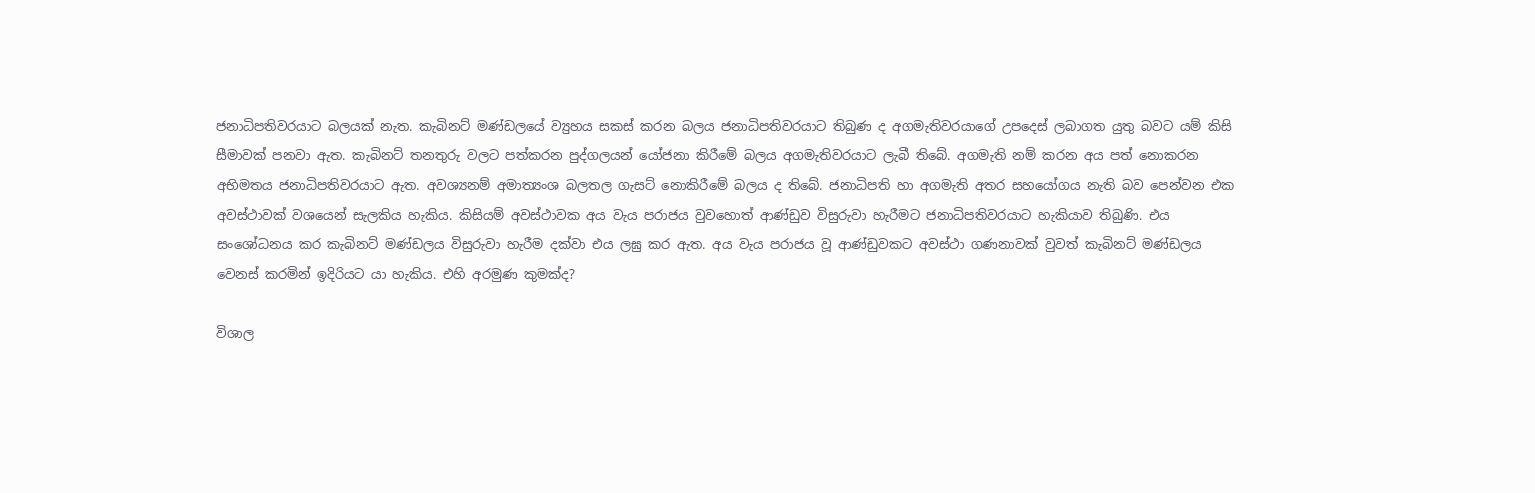ජනාධිපතිවරයාට බලයක් නැත. කැබිනට් මණ්ඩලයේ ව්‍යුහය සකස් කරන බලය ජනාධිපතිවරයාට තිබුණ ද අගමැතිවරයාගේ උපදෙස් ලබාගත යුතු බවට යම් කිසි සීමාවක් පනවා ඇත. කැබිනට් තනතුරු වලට පත්කරන පුද්ගලයන් යෝජනා කිරීමේ බලය අගමැතිවරයාට ලැබී තිබේ. අගමැති නම් කරන අය පත් නොකරන අභිමතය ජනාධිපතිවරයාට ඇත. අවශ්‍යනම් අමාත්‍යංශ බලතල ගැසට් නොකිරීමේ බලය ද තිබේ. ජනාධිපති හා අගමැති අතර සහයෝගය නැති බව පෙන්වන එක අවස්ථාවක් වශයෙන් සැලකිය හැකිය. කිසියම් අවස්ථාවක අය වැය පරාජය වුවහොත් ආණ්ඩුව විසුරුවා හැරීමට ජනාධිපතිවරයාට හැකියාව තිබුණි. එය සංශෝධනය කර කැබිනට් මණ්ඩලය විසුරුවා හැරීම දක්වා එය ලඝු කර ඇත. අය වැය පරාජය වූ ආණ්ඩුවකට අවස්ථා ගණනාවක් වුවත් කැබිනට් මණ්ඩලය වෙනස් කරමින් ඉදිරියට යා හැකිය. එහි අරමුණ කුමක්ද?

විශාල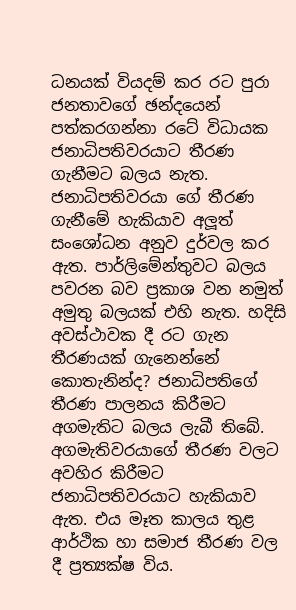ධනයක් වියදම් කර රට පුරා ජනතාවගේ ඡන්දයෙන් පත්කරගන්නා රටේ විධායක ජනාධිපතිවරයාට තීරණ ගැනීමට බලය නැත. ජනාධිපතිවරයා ගේ තීරණ ගැනීමේ හැකියාව අලූත් සංශෝධන අනුව දුර්වල කර ඇත. පාර්ලිමේන්තුවට බලය පවරන බව ප්‍රකාශ වන නමුත් අමුතු බලයක් එහි නැත. හදිසි අවස්ථාවක දී රට ගැන තීරණයක් ගැනෙන්නේ කොතැනින්ද? ජනාධිපතිගේ තීරණ පාලනය කිරීමට අගමැතිට බලය ලැබී තිබේ. අගමැතිවරයාගේ තීරණ වලට අවහිර කිරීමට ජනාධිපතිවරයාට හැකියාව ඇත. එය මෑත කාලය තුළ ආර්ථික හා සමාජ තීරණ වල දී ප්‍රත්‍යක්ෂ විය.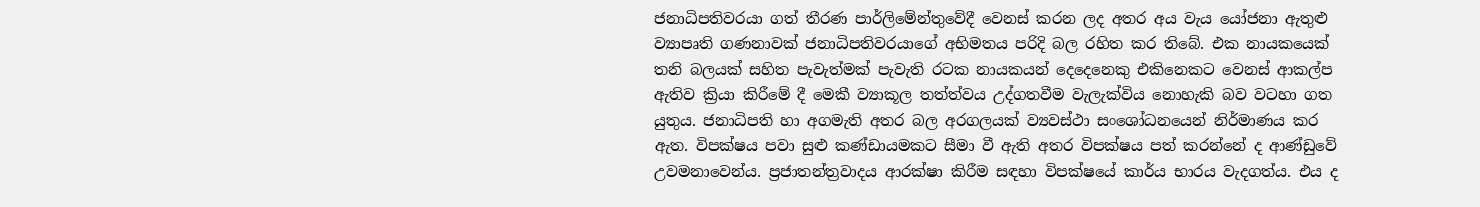ජනාධිපතිවරයා ගත් තීරණ පාර්ලිමේන්තුවේදී වෙනස් කරන ලද අතර අය වැය යෝජනා ඇතුළු ව්‍යාපෘති ගණනාවක් ජනාධිපතිවරයාගේ අභිමතය පරිදි බල රහිත කර තිබේ. එක නායකයෙක් තනි බලයක් සහිත පැවැත්මක් පැවැති රටක නායකයන් දෙදෙනෙකු එකිනෙකට වෙනස් ආකල්ප ඇතිව ක්‍රියා කිරීමේ දී මෙකී ව්‍යාකූල තත්ත්වය උද්ගතවීම වැලැක්විය නොහැකි බව වටහා ගත යුතුය. ජනාධිපති හා අගමැති අතර බල අරගලයක් ව්‍යවස්ථා සංශෝධනයෙන් නිර්මාණය කර ඇත. විපක්ෂය පවා සුළු කණ්ඩායමකට සීමා වී ඇති අතර විපක්ෂය පත් කරන්නේ ද ආණ්ඩුවේ උවමනාවෙන්ය. ප්‍රජාතන්ත්‍රවාදය ආරක්ෂා කිරීම සඳහා විපක්ෂයේ කාර්ය භාරය වැදගත්ය. එය ද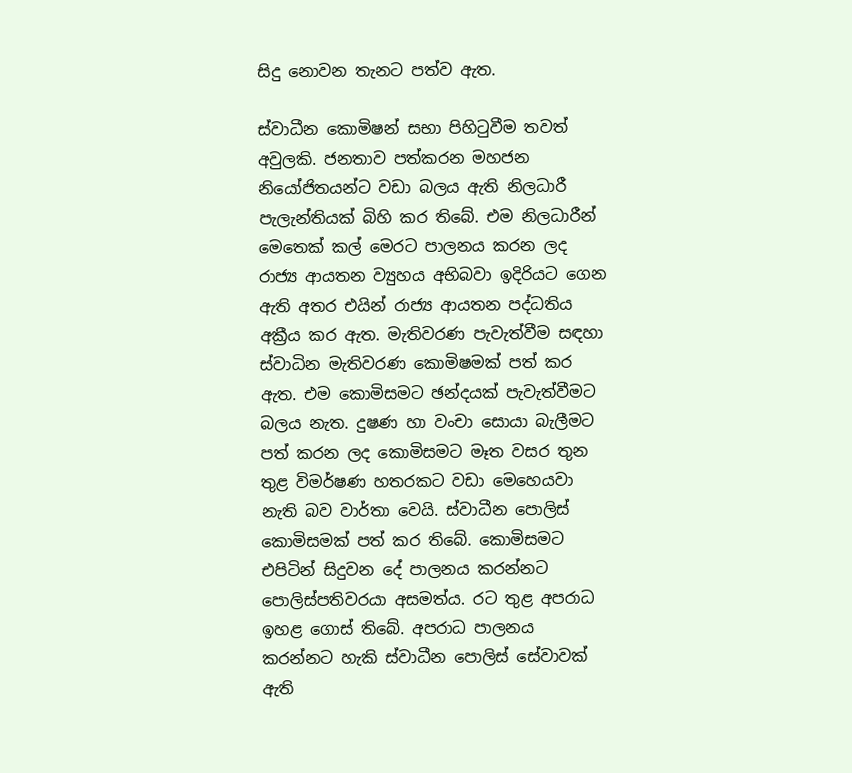සිදු නොවන තැනට පත්ව ඇත.

ස්වාධීන කොමිෂන් සභා පිහිටුවීම තවත් අවුලකි. ජනතාව පත්කරන මහජන නියෝජිතයන්ට වඩා බලය ඇති නිලධාරී පැලැන්තියක් බිහි කර තිබේ. එම නිලධාරීන් මෙතෙක් කල් මෙරට පාලනය කරන ලද රාජ්‍ය ආයතන ව්‍යුහය අභිබවා ඉදිරියට ගෙන ඇති අතර එයින් රාජ්‍ය ආයතන පද්ධතිය අක්‍රීය කර ඇත. මැතිවරණ පැවැත්වීම සඳහා ස්වාධින මැතිවරණ කොමිෂමක් පත් කර ඇත. එම කොමිසමට ඡන්දයක් පැවැත්වීමට බලය නැත. දුෂණ හා වංචා සොයා බැලීමට පත් කරන ලද කොමිසමට මෑත වසර තුන තුළ විමර්ෂණ හතරකට වඩා මෙහෙයවා නැති බව වාර්තා වෙයි. ස්වාධීන පොලිස් කොමිසමක් පත් කර තිබේ. කොමිසමට එපිටින් සිදුවන දේ පාලනය කරන්නට පොලිස්පතිවරයා අසමත්ය. රට තුළ අපරාධ ඉහළ ගොස් තිබේ. අපරාධ පාලනය කරන්නට හැකි ස්වාධීන පොලිස් සේවාවක් ඇති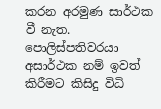කරන අරමුණ සාර්ථක වී නැත. පොලිස්පතිවරයා අසාර්ථක නම් ඉවත් කිරීමට කිසිදු විධි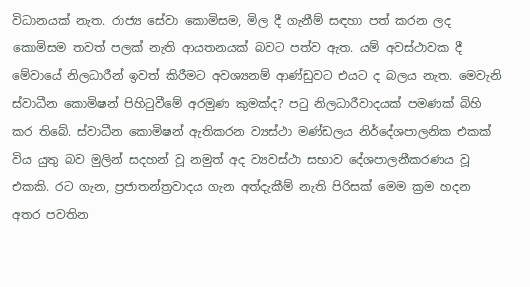විධානයක් නැත. රාජ්‍ය සේවා කොමිසම, මිල දී ගැනීම් සඳහා පත් කරන ලද කොමිසම තවත් පලක් නැති ආයතනයක් බවට පත්ව ඇත. යම් අවස්ථාවක දී මේවායේ නිලධාරීන් ඉවත් කිරීමට අවශ්‍යනම් ආණ්ඩුවට එයට ද බලය නැත. මෙවැනි ස්වාධීන කොමිෂන් පිහිටුවීමේ අරමුණ කුමක්ද? පටු නිලධාරීවාදයක් පමණක් බිහි කර තිබේ. ස්වාධීන කොමිෂන් ඇතිකරන ව්‍යස්ථා මණ්ඩලය නිර්දේශපාලනික එකක් විය යුතු බව මුලින් සදහන් වූ නමුත් අද ව්‍යවස්ථා සභාව දේශපාලනීකරණය වූ එකකි. රට ගැන, ප්‍රජාතන්ත්‍රවාදය ගැන අත්දැකීම් නැති පිරිසක් මෙම ක්‍රම හදන අතර පවතින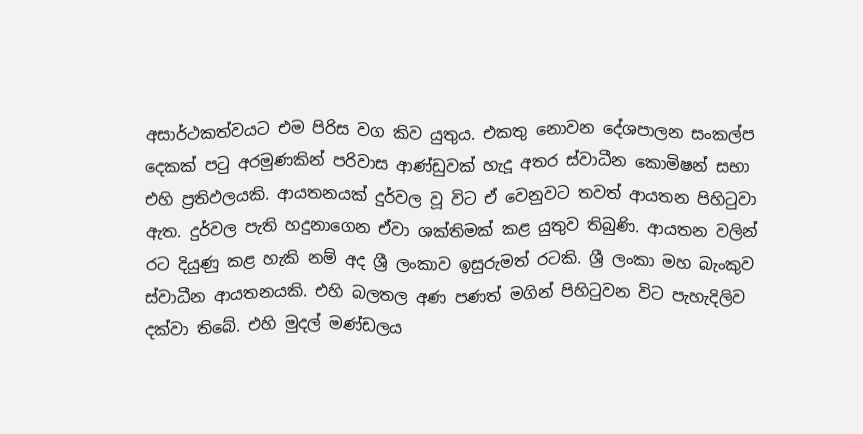අසාර්ථකත්වයට එම පිරිස වග කිව යුතුය. එකතු නොවන දේශපාලන සංකල්ප දෙකක් පටු අරමුණකින් පරිවාස ආණ්ඩුවක් හැදූ අතර ස්වාධීන කොමිෂන් සභා එහි ප්‍රතිඵලයකි. ආයතනයක් දුර්වල වූ විට ඒ වෙනුවට තවත් ආයතන පිහිටුවා ඇත. දුර්වල පැති හදුනාගෙන ඒවා ශක්තිමක් කළ යුතුව තිබුණි. ආයතන වලින් රට දියුණු කළ හැකි නම් අද ශ්‍රී ලංකාව ඉසුරුමත් රටකි. ශ්‍රී ලංකා මහ බැංකුව ස්වාධීන ආයතනයකි. එහි බලතල අණ පණත් මගින් පිහිටුවන විට පැහැදිලිව දක්වා තිබේ. එහි මුදල් මණ්ඩලය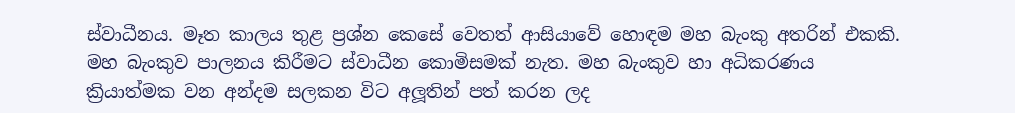ස්වාධීනය. මෑත කාලය තුළ ප්‍රශ්න කෙසේ වෙතත් ආසියාවේ හොඳම මහ බැංකු අතරින් එකකි. මහ බැංකුව පාලනය කිරීමට ස්වාධීන කොමිසමක් නැත. මහ බැංකුව හා අධිකරණය ක්‍රියාත්මක වන අන්දම සලකන විට අලූතින් පත් කරන ලද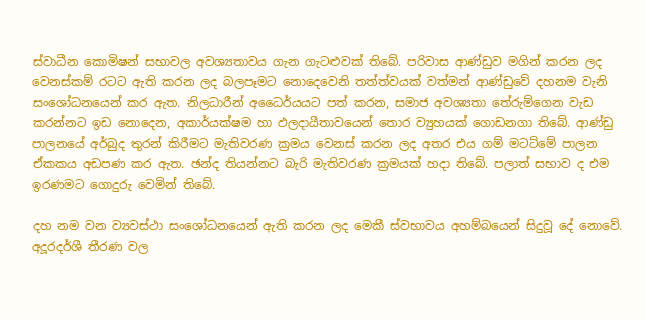ස්වාධීන කොමිෂන් සභාවල අවශ්‍යතාවය ගැන ගැටළුවක් තිබේ. පරිවාස ආණ්ඩුව මගින් කරන ලද වෙනස්කම් රටට ඇති කරන ලද බලපෑමට නොදෙවෙනි තත්ත්වයක් වත්මන් ආණ්ඩුවේ දහනම වැනි සංශෝධනයෙන් කර ඇත. නිලධාරීන් අධෛර්යයට පත් කරන, සමාජ අවශ්‍යතා තේරුම්ගෙන වැඩ කරන්නට ඉඩ නොදෙන, අකාර්යක්ෂම හා ඵලදායීතාවයෙන් තොර ව්‍යුහයක් ගොඩනගා තිබේ. ආණ්ඩු පාලනයේ අර්බුද තුරන් කිරීමට මැතිවරණ ක්‍රමය වෙනස් කරන ලද අතර එය ගම් මටට්මේ පාලන ඒකකය අඩපණ කර ඇත. ඡන්ද තියන්නට බැරි මැතිවරණ ක්‍රමයක් හදා තිබේ. පලාත් සභාව ද එම ඉරණමට ගොදුරු වෙමින් තිබේ.

දහ නම වන ව්‍යවස්ථා සංශෝධනයෙන් ඇති කරන ලද මෙකී ස්වභාවය අහම්බයෙන් සිදුවූ දේ නොවේ. අදූරදර්ශී තීරණ වල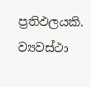ප්‍රතිඵලයකි. ව්‍යවස්ථා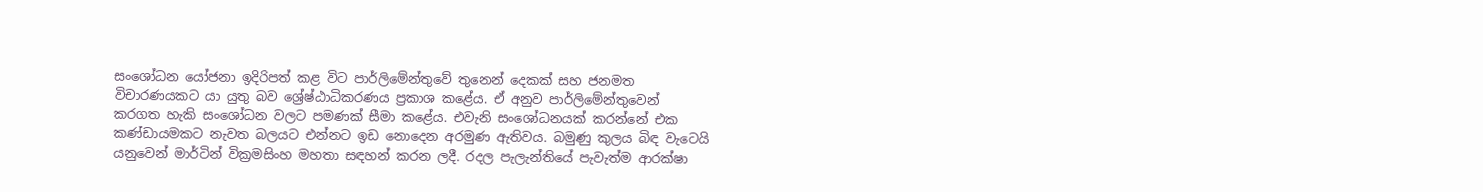සංශෝධන යෝජනා ඉදිරිපත් කළ විට පාර්ලිමේන්තුවේ තුනෙන් දෙකක් සහ ජනමත විචාරණයකට යා යුතු බව ශ්‍රේෂ්ඨාධිකරණය ප්‍රකාශ කළේය. ඒ අනුව පාර්ලිමේන්තුවෙන් කරගත හැකි සංශෝධන වලට පමණක් සීමා කළේය. එවැනි සංශෝධනයක් කරන්නේ එක කණ්ඩායමකට නැවත බලයට එන්නට ඉඩ නොදෙන අරමුණ ඇතිවය. බමුණු කුලය බිඳ වැටෙයි යනුවෙන් මාර්ටින් වික්‍රමසිංහ මහතා සඳහන් කරන ලදී. රදල පැලැන්තියේ පැවැත්ම ආරක්ෂා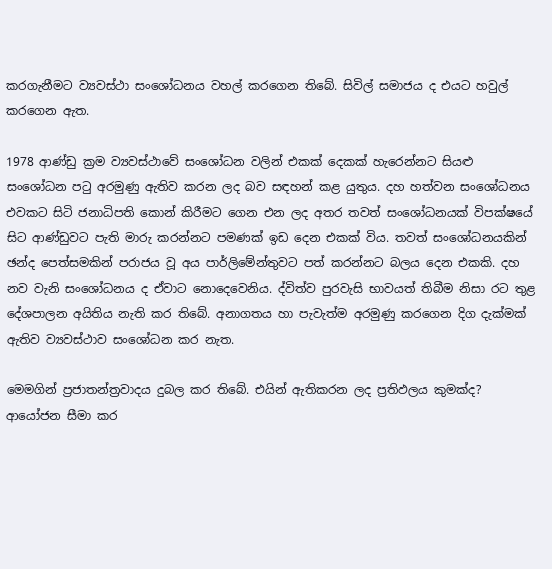කරගැනීමට ව්‍යවස්ථා සංශෝධනය වහල් කරගෙන තිබේ. සිවිල් සමාජය ද එයට හවුල් කරගෙන ඇත.

1978 ආණ්ඩු ක්‍රම ව්‍යවස්ථාවේ සංශෝධන වලින් එකක් දෙකක් හැරෙන්නට සියළු සංශෝධන පටු අරමුණු ඇතිව කරන ලද බව සඳහන් කළ යුතුය. දහ හත්වන සංශෝධනය එවකට සිටි ජනාධිපති කොන් කිරීමට ගෙන එන ලද අතර තවත් සංශෝධනයක් විපක්ෂයේ සිට ආණ්ඩුවට පැති මාරු කරන්නට පමණක් ඉඩ දෙන එකක් විය. තවත් සංශෝධනයකින් ඡන්ද පෙත්සමකින් පරාජය වූ අය පාර්ලිමේන්තුවට පත් කරන්නට බලය දෙන එකකි. දහ නව වැනි සංශෝධනය ද ඒවාට නොදෙවෙනිය. ද්විත්ව පුරවැසි භාවයත් තිබීම නිසා රට තුළ දේශපාලන අයිතිය නැති කර තිබේ. අනාගතය හා පැවැත්ම අරමුණු කරගෙන දිග දැක්මක් ඇතිව ව්‍යවස්ථාව සංශෝධන කර නැත.

මෙමගින් ප්‍රජාතන්ත්‍රවාදය දුබල කර තිබේ. එයින් ඇතිකරන ලද ප්‍රතිඵලය කුමක්ද? ආයෝජන සීමා කර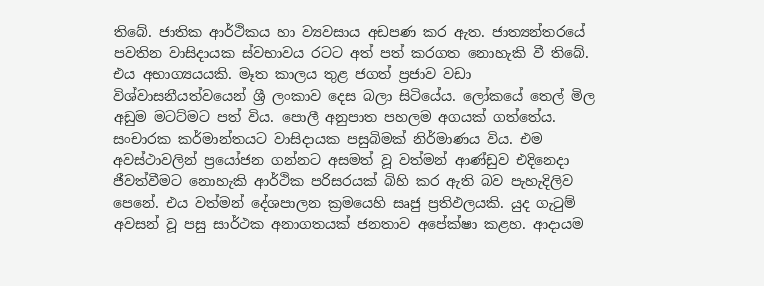තිබේ. ජාතික ආර්ථිකය හා ව්‍යවසාය අඩපණ කර ඇත. ජාත්‍යන්තරයේ පවතින වාසිදායක ස්වභාවය රටට අත් පත් කරගත නොහැකි වී තිබේ. එය අභාග්‍යයයකි. මෑත කාලය තුළ ජගත් ප්‍රජාව වඩා විශ්වාසනීයත්වයෙන් ශ්‍රී ලංකාව දෙස බලා සිටියේය. ලෝකයේ තෙල් මිල අඩුම මටට්මට පත් විය. පොලී අනුපාත පහලම අගයක් ගත්තේය. සංචාරක කර්මාන්තයට වාසිදායක පසුබිමක් නිර්මාණය විය. එම අවස්ථාවලින් ප්‍රයෝජන ගන්නට අසමත් වූ වත්මන් ආණ්ඩුව එදිනෙදා ජීවත්වීමට නොහැකි ආර්ථික පරිසරයක් බිහි කර ඇති බව පැහැදිලිව පෙනේ. එය වත්මන් දේශපාලන ක්‍රමයෙහි සෘජු ප්‍රතිඵලයකි. යුද ගැටුම් අවසන් වූ පසු සාර්ථක අනාගතයක් ජනතාව අපේක්ෂා කළහ. ආදායම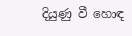දියුණු වී හොඳ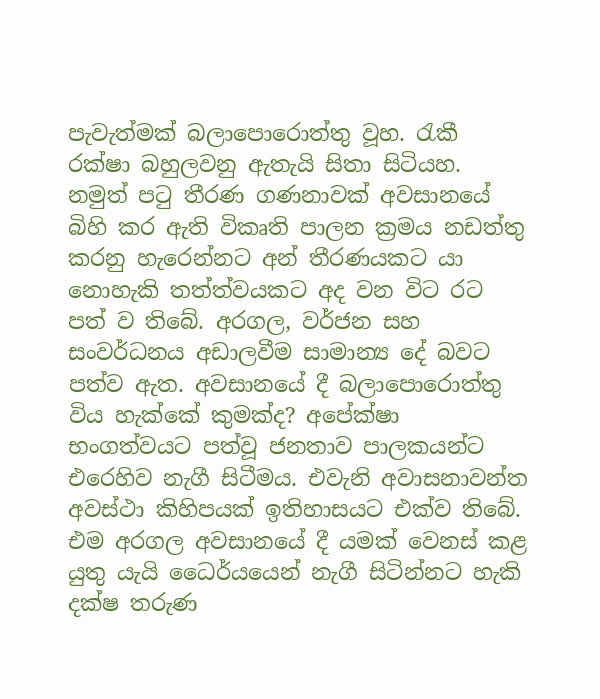පැවැත්මක් බලාපොරොත්තු වූහ. රැකී රක්ෂා බහුලවනු ඇතැයි සිතා සිටියහ. නමුත් පටු තීරණ ගණනාවක් අවසානයේ බිහි කර ඇති විකෘති පාලන ක්‍රමය නඩත්තු කරනු හැරෙන්නට අන් තීරණයකට යා නොහැකි තත්ත්වයකට අද වන විට රට පත් ව තිබේ. අරගල, වර්ජන සහ සංවර්ධනය අඩාලවීම සාමාන්‍ය දේ බවට පත්ව ඇත. අවසානයේ දී බලාපොරොත්තු විය හැක්කේ කුමක්ද? අපේක්ෂා භංගත්වයට පත්වූ ජනතාව පාලකයන්ට එරෙහිව නැගී සිටීමය. එවැනි අවාසනාවන්ත අවස්ථා කිහිපයක් ඉතිහාසයට එක්ව තිබේ. එම අරගල අවසානයේ දී යමක් වෙනස් කළ යුතු යැයි ධෛර්යයෙන් නැගී සිටින්නට හැකි දක්ෂ තරුණ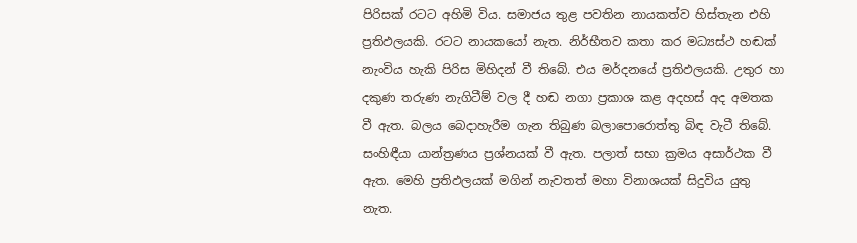පිරිසක් රටට අහිමි විය. සමාජය තුළ පවතින නායකත්ව හිස්තැන එහි ප්‍රතිඵලයකි. රටට නායකයෝ නැත. නිර්භීතව කතා කර මධ්‍යස්ථ හඬක් නැංවිය හැකි පිරිස මිහිදන් වී තිබේ. එය මර්දනයේ ප්‍රතිඵලයකි. උතුර හා දකුණ තරුණ නැගිටීම් වල දී හඬ නගා ප්‍රකාශ කළ අදහස් අද අමතක වී ඇත. බලය බෙදාහැරීම ගැන තිබුණ බලාපොරොත්තු බිඳ වැටී තිබේ. සංහිඳීයා යාන්ත්‍රණය ප්‍රශ්නයක් වී ඇත. පලාත් සභා ක්‍රමය අසාර්ථක වී ඇත. මෙහි ප්‍රතිඵලයක් මගින් නැවතත් මහා විනාශයක් සිදුවිය යුතු නැත.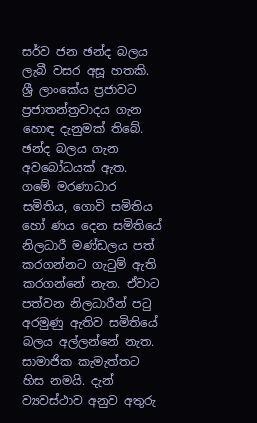සර්ව ජන ඡන්ද බලය ලැබී වසර අසූ හතකි. ශ්‍රී ලාංකේය ප්‍රජාවට ප්‍රජාතන්ත්‍රවාදය ගැන හොඳ දැනුමක් තිබේ. ඡන්ද බලය ගැන අවබෝධයක් ඇත. ගමේ මරණාධාර සමිතිය, ගොවි සමිතිය හෝ ණය දෙන සමිතියේ නිලධාරී මණ්ඩලය පත් කරගන්නට ගැටුම් ඇති කරගන්නේ නැත. ඒවාට පත්වන නිලධාරීන් පටු අරමුණු ඇතිව සමිතියේ බලය අල්ලන්නේ නැත. සාමාජික කැමැත්තට හිස නමයි. දැන් ව්‍යවස්ථාව අනුව අතුරු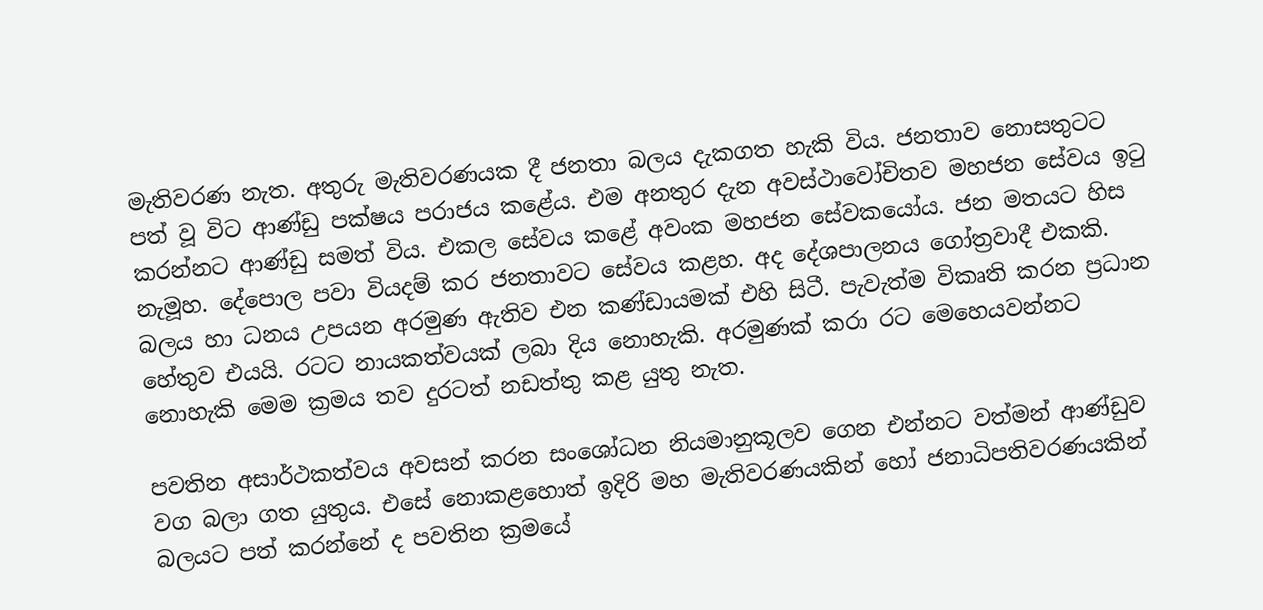මැතිවරණ නැත. අතුරු මැතිවරණයක දී ජනතා බලය දැකගත හැකි විය. ජනතාව නොසතුටට පත් වූ විට ආණ්ඩු පක්ෂය පරාජය කළේය. එම අනතුර දැන අවස්ථාවෝචිතව මහජන සේවය ඉටු කරන්නට ආණ්ඩු සමත් විය. එකල සේවය කළේ අවංක මහජන සේවකයෝය. ජන මතයට හිස නැමූහ. දේපොල පවා වියදම් කර ජනතාවට සේවය කළහ. අද දේශපාලනය ගෝත්‍රවාදී එකකි. බලය හා ධනය උපයන අරමුණ ඇතිව එන කණ්ඩායමක් එහි සිටී. පැවැත්ම විකෘති කරන ප්‍රධාන හේතුව එයයි. රටට නායකත්වයක් ලබා දිය නොහැකි. අරමුණක් කරා රට මෙහෙයවන්නට නොහැකි මෙම ක්‍රමය තව දුරටත් නඩත්තු කළ යුතු නැත.

පවතින අසාර්ථකත්වය අවසන් කරන සංශෝධන නියමානුකූලව ගෙන එන්නට වත්මන් ආණ්ඩුව වග බලා ගත යුතුය. එසේ නොකළහොත් ඉදිරි මහ මැතිවරණයකින් හෝ ජනාධිපතිවරණයකින් බලයට පත් කරන්නේ ද පවතින ක්‍රමයේ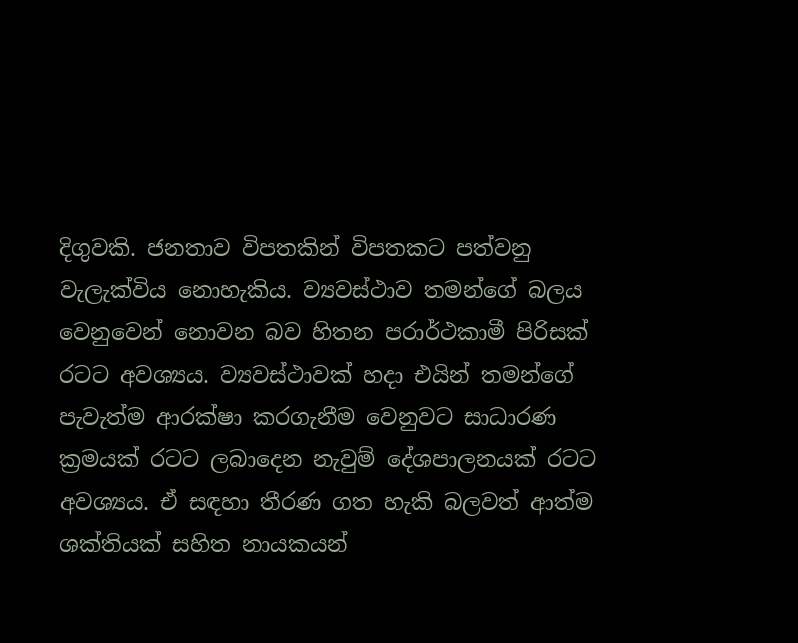දිගුවකි. ජනතාව විපතකින් විපතකට පත්වනු වැලැක්විය නොහැකිය. ව්‍යවස්ථාව තමන්ගේ බලය වෙනුවෙන් නොවන බව හිතන පරාර්ථකාමී පිරිසක් රටට අවශ්‍යය. ව්‍යවස්ථාවක් හදා එයින් තමන්ගේ පැවැත්ම ආරක්ෂා කරගැනීම වෙනුවට සාධාරණ ක්‍රමයක් රටට ලබාදෙන නැවුම් දේශපාලනයක් රටට අවශ්‍යය. ඒ සඳහා තීරණ ගත හැකි බලවත් ආත්ම ශක්තියක් සහිත නායකයන්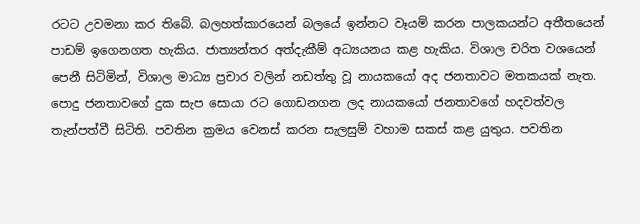රටට උවමනා කර තිබේ. බලහත්කාරයෙන් බලයේ ඉන්නට වෑයම් කරන පාලකයන්ට අතීතයෙන් පාඩම් ඉගෙනගත හැකිය. ජාත්‍යන්තර අත්දැකීම් අධ්‍යයනය කළ හැකිය. විශාල චරිත වශයෙන් පෙනී සිටිමින්, විශාල මාධ්‍ය ප්‍රචාර වලින් නඩත්තු වූ නායකයෝ අද ජනතාවට මතකයක් නැත. පොදු ජනතාවගේ දුක සැප සොයා රට ගොඩනගන ලද නායකයෝ ජනතාවගේ හදවත්වල තැන්පත්වී සිටිති. පවතින ක්‍රමය වෙනස් කරන සැලසුම් වහාම සකස් කළ යුතුය. පවතින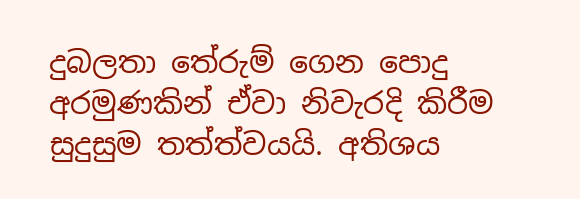දුබලතා තේරුම් ගෙන පොදු අරමුණකින් ඒවා නිවැරදි කිරීම සුදුසුම තත්ත්වයයි. අතිශය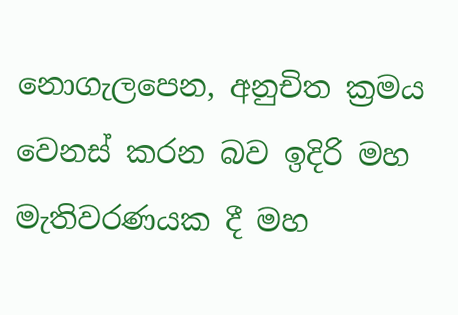නොගැලපෙන, අනුචිත ක්‍රමය වෙනස් කරන බව ඉදිරි මහ මැතිවරණයක දී මහ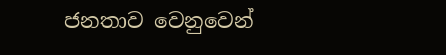ජනතාව වෙනුවෙන්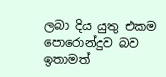ලබා දිය යුතු එකම පොරොන්දුව බව ඉතාමත්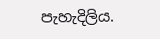පැහැදිලිය.